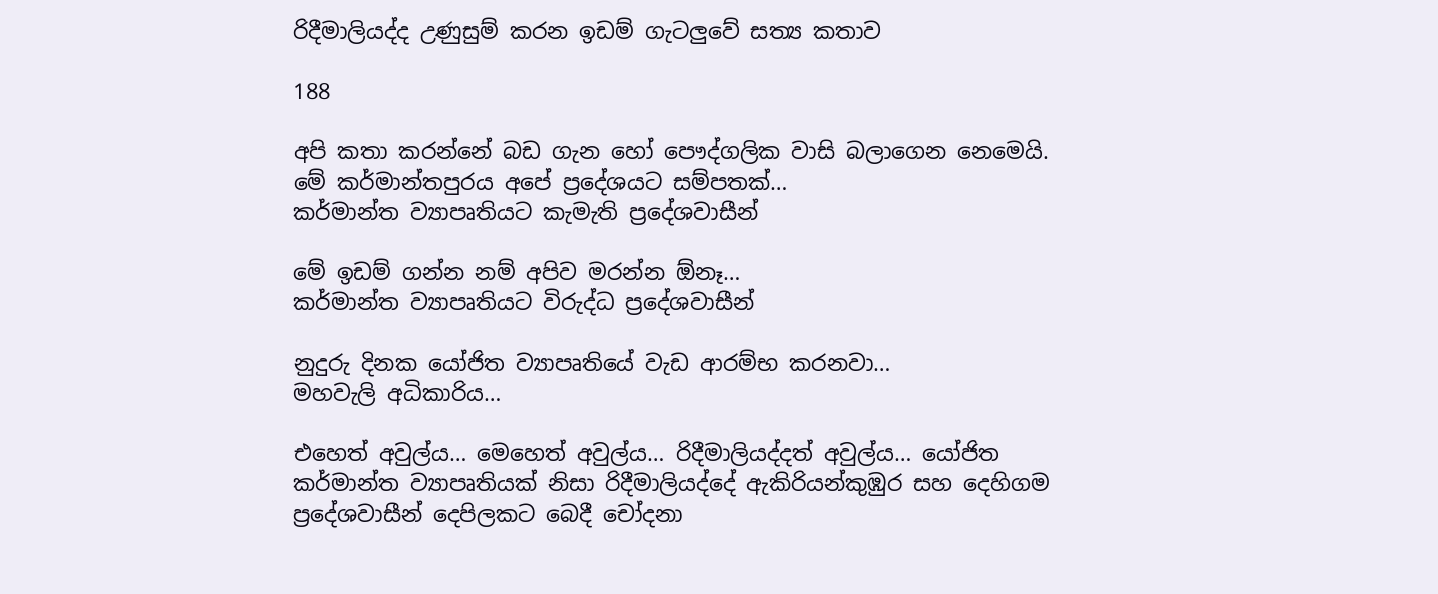රිදීමාලියද්ද උණුසුම් කරන ඉඩම් ගැටලුවේ සත්‍ය කතාව

188

අපි කතා කරන්නේ බඩ ගැන හෝ පෞද්ගලික වාසි බලාගෙන නෙමෙයි. මේ කර්මාන්තපුරය අපේ ප්‍රදේශයට සම්පතක්…
කර්මාන්ත ව්‍යාපෘතියට කැමැති ප්‍රදේශවාසීන්

මේ ඉඩම් ගන්න නම් අපිව මරන්න ඕනෑ…
කර්මාන්ත ව්‍යාපෘතියට විරුද්ධ ප්‍රදේශවාසීන්

නුදුරු දිනක යෝජිත ව්‍යාපෘතියේ වැඩ ආරම්භ කරනවා…
මහවැලි අධිකාරිය…

එහෙත් අවුල්ය… මෙහෙත් අවුල්ය… රිදීමාලියද්දත් අවුල්ය… යෝජිත කර්මාන්ත ව්‍යාපෘතියක් නිසා රිදීමාලියද්දේ ඇකිරියන්කුඹුර සහ දෙහිගම ප්‍රදේශවාසීන් දෙපිලකට බෙදී චෝදනා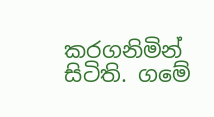කරගනිමින් සිටිති. ගමේ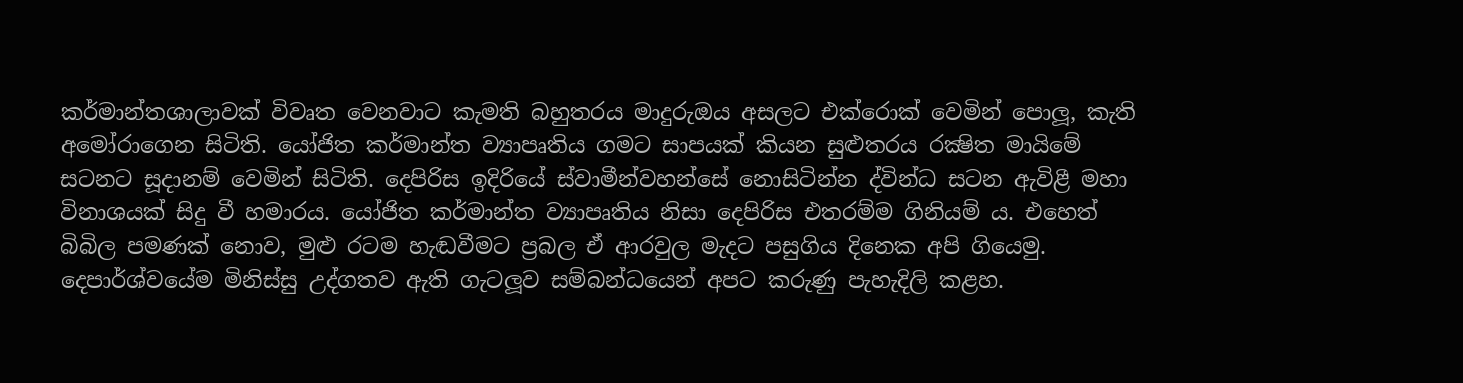කර්මාන්තශාලාවක් විවෘත වෙනවාට කැමති බහුතරය මාදුරුඔය අසලට එක්රොක් වෙමින් පොලූ, කැති අමෝරාගෙන සිටිති. යෝජිත කර්මාන්ත ව්‍යාපෘතිය ගමට සාපයක් කියන සුළුතරය රක්‍ෂිත මායිමේ සටනට සූදානම් වෙමින් සිටිති. දෙපිරිස ඉදිරියේ ස්වාමීන්වහන්සේ නොසිටින්න ද්වින්ධ සටන ඇවිළී මහා විනාශයක් සිදු වී හමාරය. යෝජිත කර්මාන්ත ව්‍යාපෘතිය නිසා දෙපිරිස එතරම්ම ගිනියම් ය. එහෙත් බිබිල පමණක් නොව, මුළු රටම හැඬවීමට ප්‍රබල ඒ ආරවුල මැදට පසුගිය දිනෙක අපි ගියෙමු. දෙපාර්ශ්වයේම මිනිස්සු උද්ගතව ඇති ගැටලූව සම්බන්ධයෙන් අපට කරුණු පැහැදිලි කළහ.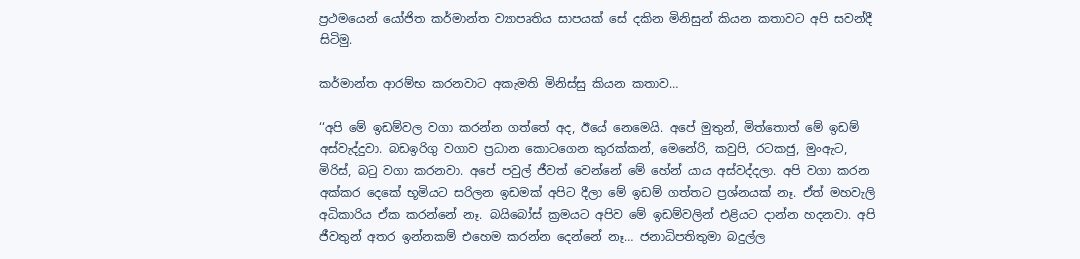ප්‍රථමයෙන් යෝජිත කර්මාන්ත ව්‍යාපෘතිය සාපයක් සේ දකින මිනිසුන් කියන කතාවට අපි සවන්දී සිටිමු.

කර්මාන්ත ආරම්භ කරනවාට අකැමති මිනිස්සු කියන කතාව…

‘‘අපි මේ ඉඩම්වල වගා කරන්න ගත්තේ අද, ඊයේ නෙමෙයි. අපේ මුතුන්, මිත්තොත් මේ ඉඩම් අස්වැද්දුවා. බඩඉරිගු වගාව ප්‍රධාන කොටගෙන කුරක්කන්, මෙනේරි, කවුපි, රටකජු, මුංඇට, මිරිස්, බටු වගා කරනවා. අපේ පවුල් ජීවත් වෙන්නේ මේ හේන් යාය අස්වද්දලා. අපි වගා කරන අක්කර දෙකේ භූමියට සරිලන ඉඩමක් අපිට දීලා මේ ඉඩම් ගත්තට ප්‍රශ්නයක් නෑ. ඒත් මහවැලි අධිකාරිය ඒක කරන්නේ නෑ. බයිබෝස් ක්‍රමයට අපිව මේ ඉඩම්වලින් එළියට දාන්න හදනවා. අපි ජීවතුන් අතර ඉන්නකම් එහෙම කරන්න දෙන්නේ නෑ… ජනාධිපතිතුමා බදුල්ල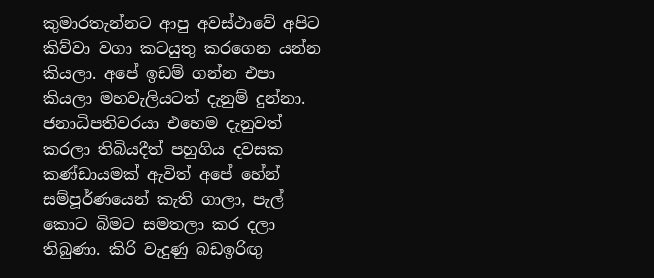කුමාරතැන්නට ආපු අවස්ථාවේ අපිට කිව්වා වගා කටයුතු කරගෙන යන්න කියලා. අපේ ඉඩම් ගන්න එපා කියලා මහවැලියටත් දැනුම් දුන්නා. ජනාධිපතිවරයා එහෙම දැනුවත් කරලා තිබියදීත් පහුගිය දවසක කණ්ඩායමක් ඇවිත් අපේ හේන් සම්පූර්ණයෙන් කැති ගාලා, පැල් කොට බිමට සමතලා කර දලා තිබුණා. කිරි වැදුණු බඩඉරිඟු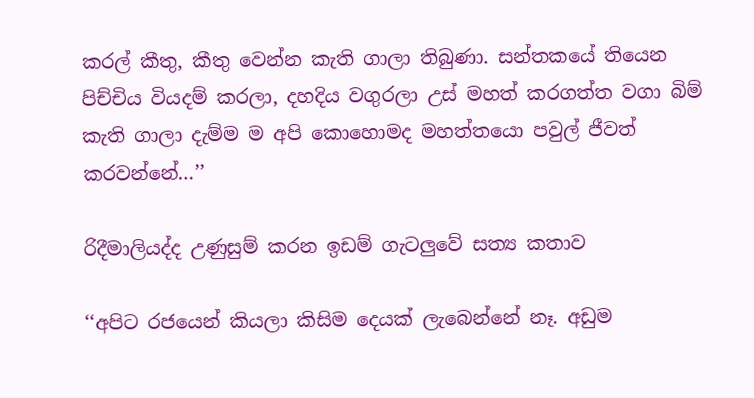කරල් කීතු, කීතු වෙන්න කැති ගාලා තිබුණා. සන්තකයේ තියෙන පිච්චිය වියදම් කරලා, දහදිය වගුරලා උස් මහත් කරගත්ත වගා බිම් කැති ගාලා දැම්ම ම අපි කොහොමද මහත්තයො පවුල් ජීවත් කරවන්නේ…’’

රිදීමාලියද්ද උණුසුම් කරන ඉඩම් ගැටලුවේ සත්‍ය කතාව

‘‘අපිට රජයෙන් කියලා කිසිම දෙයක් ලැබෙන්නේ නෑ. අඩුම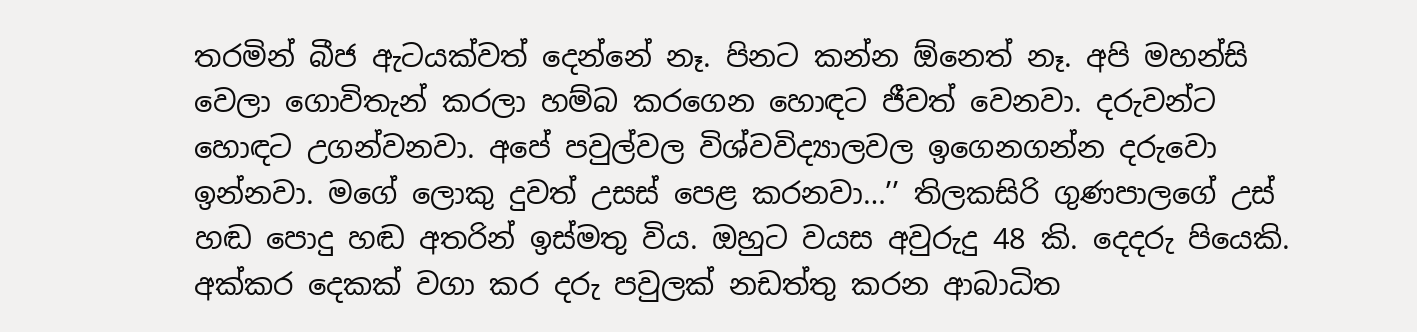තරමින් බීජ ඇටයක්වත් දෙන්නේ නෑ. පිනට කන්න ඕනෙත් නෑ. අපි මහන්සි වෙලා ගොවිතැන් කරලා හම්බ කරගෙන හොඳට ජීවත් වෙනවා. දරුවන්ට හොඳට උගන්වනවා. අපේ පවුල්වල විශ්වවිද්‍යාලවල ඉගෙනගන්න දරුවො ඉන්නවා. මගේ ලොකු දුවත් උසස් පෙළ කරනවා…’’ තිලකසිරි ගුණපාලගේ උස් හඬ පොදු හඬ අතරින් ඉස්මතු විය. ඔහුට වයස අවුරුදු 48 කි. දෙදරු පියෙකි. අක්කර දෙකක් වගා කර දරු පවුලක් නඩත්තු කරන ආබාධිත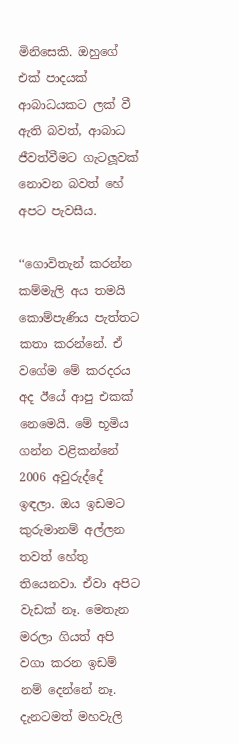මිනිසෙකි. ඔහුගේ එක් පාදයක් ආබාධයකට ලක් වී ඇති බවත්, ආබාධ ජීවත්වීමට ගැටලූවක් නොවන බවත් හේ අපට පැවසීය.

‘‘ගොවිතැන් කරන්න කම්මැලි අය තමයි කොම්පැණිය පැත්තට කතා කරන්නේ. ඒ වගේම මේ කරදරය අද ඊයේ ආපු එකක් නෙමෙයි. මේ භූමිය ගන්න වළිකන්නේ 2006 අවුරුද්දේ ඉඳලා. ඔය ඉඩමට කුරුමානම් අල්ලන තවත් හේතු තියෙනවා. ඒවා අපිට වැඩක් නෑ. මෙතැන මරලා ගියත් අපි වගා කරන ඉඩම් නම් දෙන්නේ නෑ. දැනටමත් මහවැලි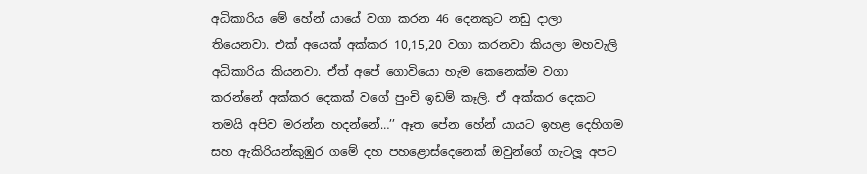අධිකාරිය මේ හේන් යායේ වගා කරන 46 දෙනකුට නඩු දාලා තියෙනවා. එක් අයෙක් අක්කර 10,15,20 වගා කරනවා කියලා මහවැලි අධිකාරිය කියනවා. ඒත් අපේ ගොවියො හැම කෙනෙක්ම වගා කරන්නේ අක්කර දෙකක් වගේ පුංචි ඉඩම් කෑලි. ඒ අක්කර දෙකට තමයි අපිව මරන්න හදන්නේ…’’ ඈත පේන හේන් යායට ඉහළ දෙහිගම සහ ඇකිරියන්කුඹුර ගමේ දහ පහළොස්දෙනෙක් ඔවුන්ගේ ගැටලූ අපට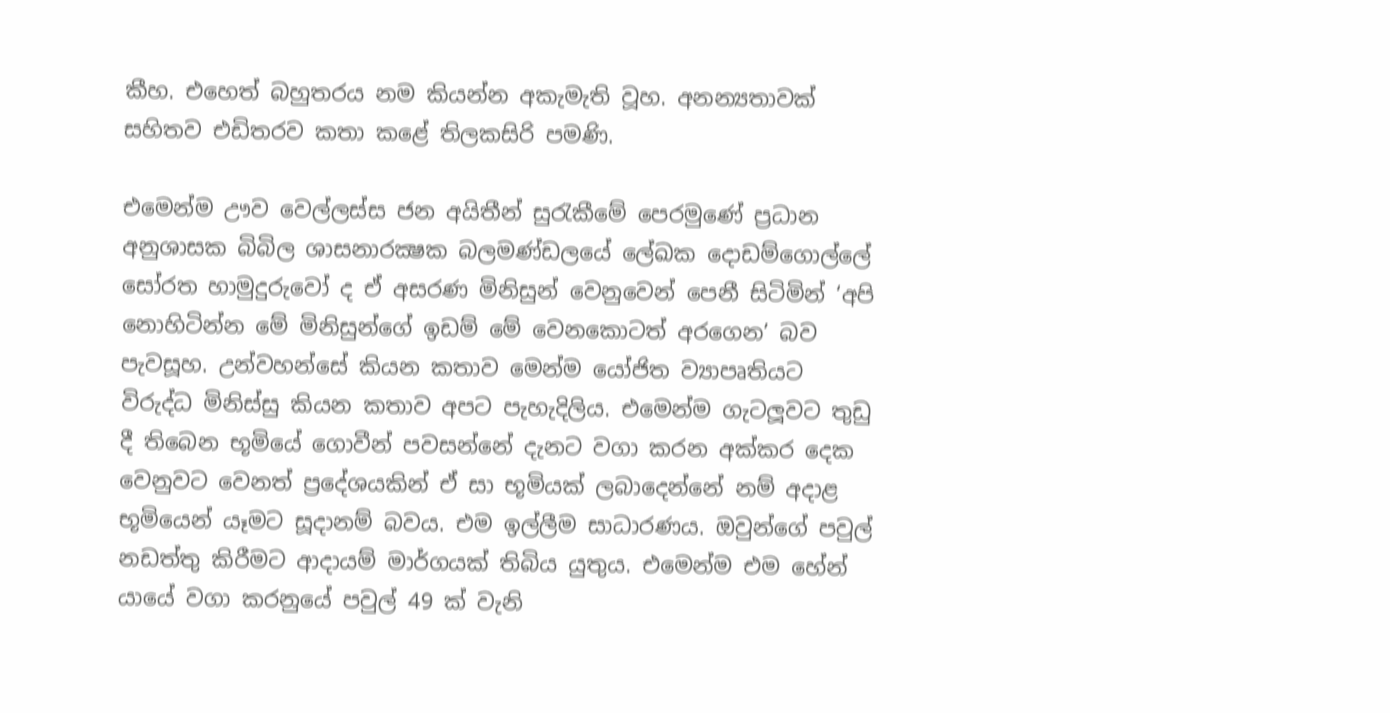කීහ. එහෙත් බහුතරය නම කියන්න අකැමැති වූහ. අනන්‍යතාවක් සහිතව එඩිතරව කතා කළේ තිලකසිරි පමණි.

එමෙන්ම ඌව වෙල්ලස්ස ජන අයිතීන් සුරැකීමේ පෙරමුණේ ප්‍රධාන අනුශාසක බිබිල ශාසනාරක්‍ෂක බලමණ්ඩලයේ ලේඛක දොඩම්ගොල්ලේ සෝරත හාමුදුරුවෝ ද ඒ අසරණ මිනිසුන් වෙනුවෙන් පෙනී සිටිමින් ‘අපි නොහිටින්න මේ මිනිසුන්ගේ ඉඩම් මේ වෙනකොටත් අරගෙන’ බව පැවසූහ. උන්වහන්සේ කියන කතාව මෙන්ම යෝජිත ව්‍යාපෘතියට විරුද්ධ මිනිස්සු කියන කතාව අපට පැහැදිලිය. එමෙන්ම ගැටලූවට තුඩු දී තිබෙන භූමියේ ගොවීන් පවසන්නේ දැනට වගා කරන අක්කර දෙක වෙනුවට වෙනත් ප්‍රදේශයකින් ඒ සා භූමියක් ලබාදෙන්නේ නම් අදාළ භූමියෙන් යෑමට සූදානම් බවය. එම ඉල්ලීම සාධාරණය. ඔවුන්ගේ පවුල් නඩත්තු කිරීමට ආදායම් මාර්ගයක් තිබිය යුතුය. එමෙන්ම එම හේන් යායේ වගා කරනුයේ පවුල් 49 ක් වැනි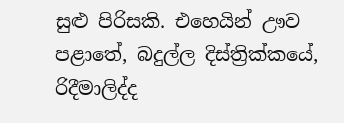සුළු පිරිසකි. එහෙයින් ඌව පළාතේ, බදුල්ල දිස්ත්‍රික්කයේ, රිදීමාලිද්ද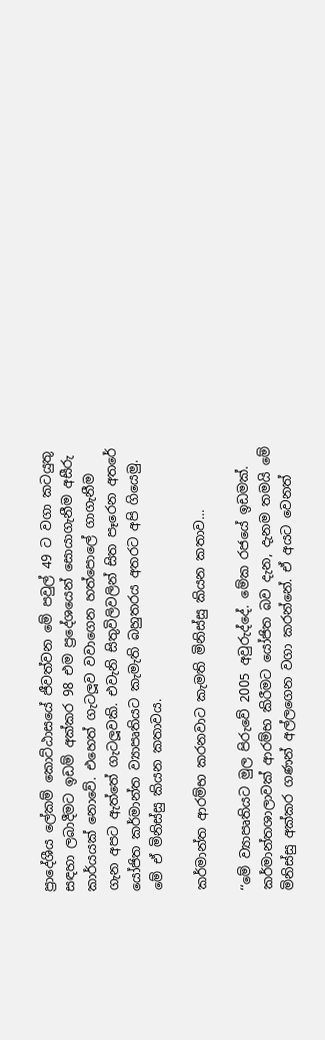ප්‍රාදේශීය ලේකම් කොට්ඨාසයේ ජීවත්වන මේ පවුල් 49 ට වගා කටයුතු සඳහා ලබාදීමට ඉඩම් අක්කර 98 එම ප්‍රදේශයෙන් සොයාගැනීම අසීරු කාර්යයක් නොවේ. එහෙත් ගැටලූව වවාගෙන හත්පොලේ ගාගැනීම ගැන අපට ඇත්තේ ගැටලූවකි. එවැනි සිතුවිලිවලින් සිත පෑරෙන අතරේ යෝජිත කර්මාන්ත ව්‍යාපෘතියට කැමැති බහුතරය අතරට අපි ගියෙමු. මේ ඒ මිනිස්සු කියන කතාවය.

කර්මාන්ත ආරම්භ කරනවාට කැමති මිනිස්සු කියන කතාව…

‘‘මේ ව්‍යාපෘතියට මුල පිරුවේ 2005 අවුරුද්දේ. මේක රජයේ ඉඩමක්. කර්මාන්තශාලාවක් ආරම්භ කිරීමට යෝජිත බව දැන, දැනම තමයි මේ මිනිස්සු අක්කර ගණන් අල්ලගෙන වගා කරන්නේ. ඒ අයට වෙනත්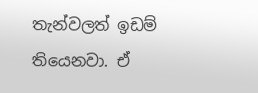තැන්වලත් ඉඩම් තියෙනවා. ඒ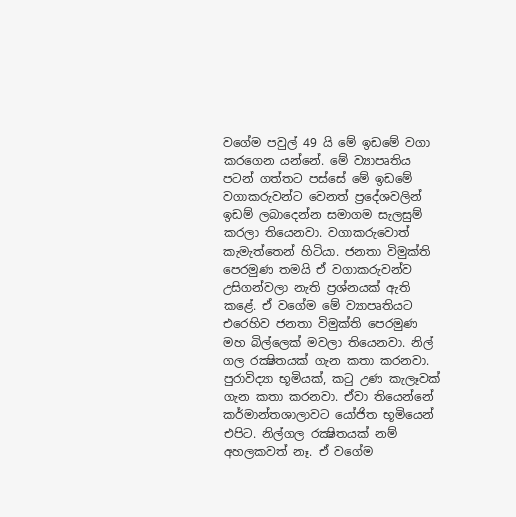වගේම පවුල් 49 යි මේ ඉඩමේ වගා කරගෙන යන්නේ. මේ ව්‍යාපෘතිය පටන් ගත්තට පස්සේ මේ ඉඩමේ වගාකරුවන්ට වෙනත් ප්‍රදේශවලින් ඉඩම් ලබාදෙන්න සමාගම සැලසුම් කරලා තියෙනවා. වගාකරුවොත් කැමැත්තෙන් හිටියා. ජනතා විමුක්ති පෙරමුණ තමයි ඒ වගාකරුවන්ව උසිගන්වලා නැති ප්‍රශ්නයක් ඇති කළේ. ඒ වගේම මේ ව්‍යාපෘතියට එරෙහිව ජනතා විමුක්ති පෙරමුණ මහ බිල්ලෙක් මවලා තියෙනවා. නිල් ගල රක්‍ෂිතයක් ගැන කතා කරනවා. පුරාවිද්‍යා භූමියක්, කටු උණ කැලෑවක් ගැන කතා කරනවා. ඒවා තියෙන්නේ කර්මාන්තශාලාවට යෝජිත භූමියෙන් එපිට. නිල්ගල රක්‍ෂිතයක් නම් අහලකවත් නෑ. ඒ වගේම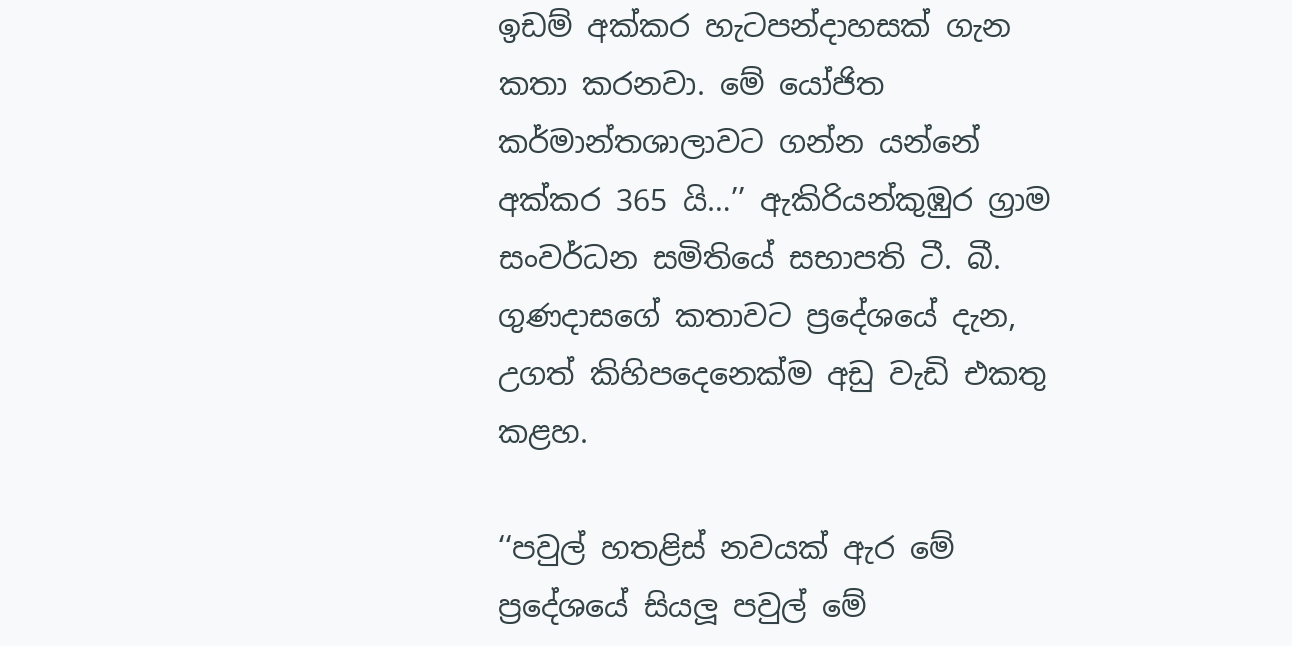ඉඩම් අක්කර හැටපන්දාහසක් ගැන කතා කරනවා. මේ යෝජිත කර්මාන්තශාලාවට ගන්න යන්නේ අක්කර 365 යි…’’ ඇකිරියන්කුඹුර ග්‍රාම සංවර්ධන සමිතියේ සභාපති ටී. බී. ගුණදාසගේ කතාවට ප්‍රදේශයේ දැන, උගත් කිහිපදෙනෙක්ම අඩු වැඩි එකතු කළහ.

‘‘පවුල් හතළිස් නවයක් ඇර මේ ප්‍රදේශයේ සියලූ පවුල් මේ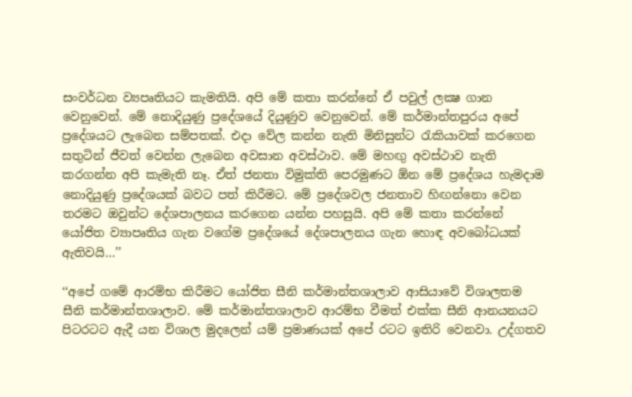සංවර්ධන ව්‍යපෘතියට කැමතියි. අපි මේ කතා කරන්නේ ඒ පවුල් ලක්‍ෂ ගාන වෙනුවෙන්. මේ නොදියුණු ප්‍රදේශයේ දියුණුව වෙනුවෙන්. මේ කර්මාන්තපුරය අපේ ප්‍රදේශයට ලැබෙන සම්පතක්. එදා වේල කන්න නැති මිනිසුන්ට රැකියාවක් කරගෙන සතුටින් ජීවත් වෙන්න ලැබෙන අවසාන අවස්ථාව. මේ මහඟු අවස්ථාව නැති කරගන්න අපි කැමැති නෑ. ඒත් ජනතා විමුක්ති පෙරමුණට ඕන මේ ප්‍රදේශය හැමදාම නොදියුණු ප්‍රදේශයක් බවට පත් කිරීමට. මේ ප්‍රදේශවල ජනතාව හිඟන්නො වෙන තරමට ඔවුන්ට දේශපාලනය කරගෙන යන්න පහසුයි. අපි මේ කතා කරන්නේ යෝජිත ව්‍යාපෘතිය ගැන වගේම ප්‍රදේශයේ දේශපාලනය ගැන හොඳ අවබෝධයක් ඇතිවයි…’’

‘‘අපේ ගමේ ආරම්භ කිරීමට යෝජිත සීනි කර්මාන්තශාලාව ආසියාවේ විශාලතම සීනි කර්මාන්තශාලාව. මේ කර්මාන්තශාලාව ආරම්භ වීමත් එක්ක සීනි ආනයනයට පිටරටට ඇදී යන විශාල මුදලෙන් යම් ප්‍රමාණයක් අපේ රටට ඉතිරි වෙනවා. උද්ගතව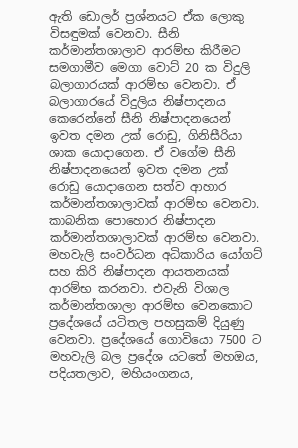ඇති ඩොලර් ප්‍රශ්නයට ඒක ලොකු විසඳුමක් වෙනවා. සීනි කර්මාන්තශාලාව ආරම්භ කිරීමට සමගාමීව මෙගා වොට් 20 ක විදුලි බලාගාරයක් ආරම්භ වෙනවා. ඒ බලාගාරයේ විදුලිය නිෂ්පාදනය කෙරෙන්නේ සීනි නිෂ්පාදනයෙන් ඉවත දමන උක් රොඩු, ගිනිසීරියා ශාක යොදාගෙන. ඒ වගේම සීනි නිෂ්පාදනයෙන් ඉවත දමන උක් රොඩු යොදාගෙන සත්ව ආහාර කර්මාන්තශාලාවක් ආරම්භ වෙනවා. කාබනික පොහොර නිෂ්පාදන කර්මාන්තශාලාවක් ආරම්භ වෙනවා. මහවැලි සංවර්ධන අධිකාරිය යෝගට් සහ කිරි නිෂ්පාදන ආයතනයක් ආරම්භ කරනවා. එවැනි විශාල කර්මාන්තශාලා ආරම්භ වෙනකොට ප්‍රදේශයේ යටිතල පහසුකම් දියුණු වෙනවා. ප්‍රදේශයේ ගොවියො 7500 ට මහවැලි බල ප්‍රදේශ යටතේ මහඔය, පදියතලාව, මහියංගනය,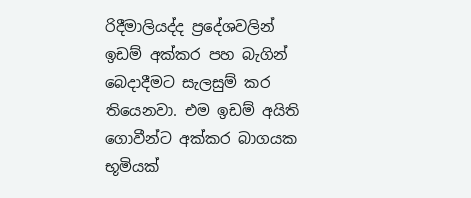රිදීමාලියද්ද ප්‍රදේශවලින් ඉඩම් අක්කර පහ බැගින් බෙදාදීමට සැලසුම් කර තියෙනවා. එම ඉඩම් අයිති ගොවීන්ට අක්කර බාගයක භූමියක්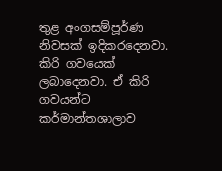තුළ අංගසම්පූර්ණ නිවසක් ඉදිකරදෙනවා. කිරි ගවයෙක් ලබාදෙනවා. ඒ කිරි ගවයන්ට කර්මාන්තශාලාව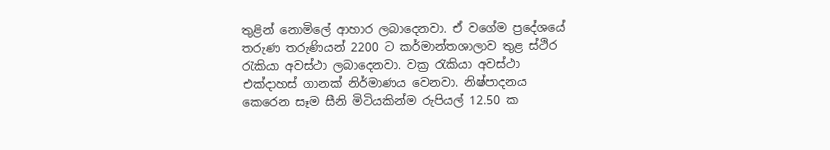තුළින් නොමිලේ ආහාර ලබාදෙනවා. ඒ වගේම ප්‍රදේශයේ තරුණ තරුණියන් 2200 ට කර්මාන්තශාලාව තුළ ස්ථිර රැකියා අවස්ථා ලබාදෙනවා. වක්‍ර රැකියා අවස්ථා එක්දාහස් ගානක් නිර්මාණය වෙනවා. නිෂ්පාදනය කෙරෙන සෑම සීනි මිටියකින්ම රුපියල් 12.50 ක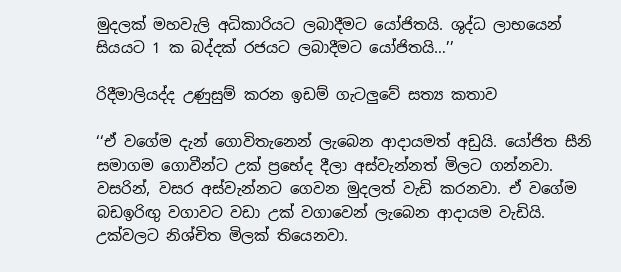මුදලක් මහවැලි අධිකාරියට ලබාදීමට යෝජිතයි. ශුද්ධ ලාභයෙන් සියයට 1 ක බද්දක් රජයට ලබාදීමට යෝජිතයි…’’

රිදීමාලියද්ද උණුසුම් කරන ඉඩම් ගැටලුවේ සත්‍ය කතාව

‘‘ඒ වගේම දැන් ගොවිතැනෙන් ලැබෙන ආදායමත් අඩුයි. යෝජිත සීනි සමාගම ගොවීන්ට උක් ප්‍රභේද දීලා අස්වැන්නත් මිලට ගන්නවා. වසරින්, වසර අස්වැන්නට ගෙවන මුදලත් වැඩි කරනවා. ඒ වගේම බඩඉරිඟු වගාවට වඩා උක් වගාවෙන් ලැබෙන ආදායම වැඩියි. උක්වලට නිශ්චිත මිලක් තියෙනවා.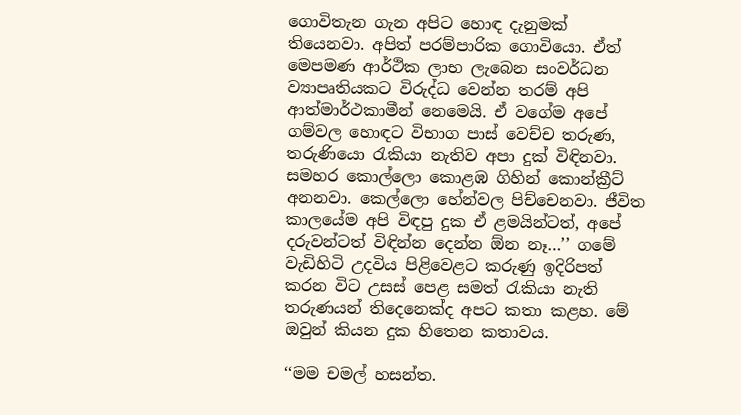ගොවිතැන ගැන අපිට හොඳ දැනුමක් තියෙනවා. අපිත් පරම්පාරික ගොවියො. ඒත් මෙපමණ ආර්ථික ලාභ ලැබෙන සංවර්ධන ව්‍යාපෘතියකට විරුද්ධ වෙන්න තරම් අපි ආත්මාර්ථකාමීන් නෙමෙයි. ඒ වගේම අපේ ගම්වල හොඳට විභාග පාස් වෙච්ච තරුණ, තරුණියො රැකියා නැතිව අපා දුක් විඳිනවා. සමහර කොල්ලො කොළඹ ගිහින් කොන්ක්‍රීට් අනනවා. කෙල්ලො හේන්වල පිච්චෙනවා. ජීවිත කාලයේම අපි විඳපු දුක ඒ ළමයින්ටත්, අපේ දරුවන්ටත් විඳින්න දෙන්න ඕන නෑ…’’ ගමේ වැඩිහිටි උදවිය පිළිවෙළට කරුණු ඉදිරිපත් කරන විට උසස් පෙළ සමත් රැකියා නැති තරුණයන් තිදෙනෙක්ද අපට කතා කළහ. මේ ඔවුන් කියන දුක හිතෙන කතාවය.

‘‘මම චමල් හසන්ත.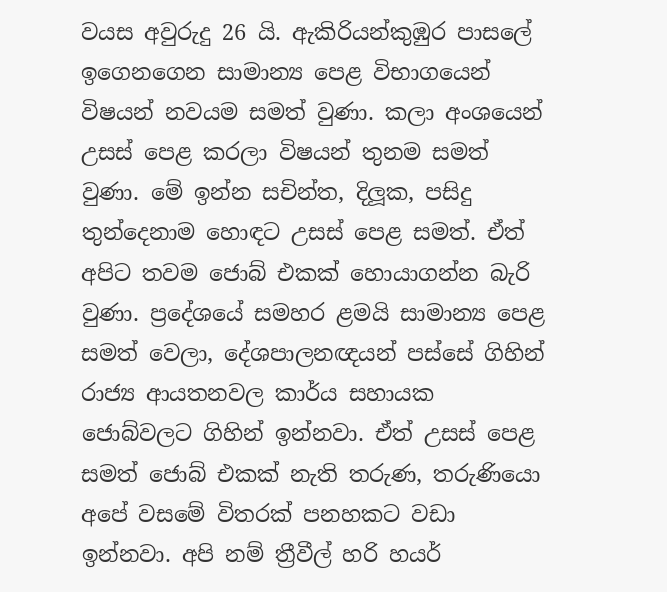වයස අවුරුදු 26 යි. ඇකිරියන්කුඹුර පාසලේ ඉගෙනගෙන සාමාන්‍ය පෙළ විභාගයෙන් විෂයන් නවයම සමත් වුණා. කලා අංශයෙන් උසස් පෙළ කරලා විෂයන් තුනම සමත් වුණා. මේ ඉන්න සචින්ත, දිලූක, පසිදු තුන්දෙනාම හොඳට උසස් පෙළ සමත්. ඒත් අපිට තවම ජොබ් එකක් හොයාගන්න බැරි වුණා. ප්‍රදේශයේ සමහර ළමයි සාමාන්‍ය පෙළ සමත් වෙලා, දේශපාලනඥයන් පස්සේ ගිහින් රාජ්‍ය ආයතනවල කාර්ය සහායක ජොබ්වලට ගිහින් ඉන්නවා. ඒත් උසස් පෙළ සමත් ජොබ් එකක් නැති තරුණ, තරුණියො අපේ වසමේ විතරක් පනහකට වඩා ඉන්නවා. අපි නම් ත්‍රීවීල් හරි හයර්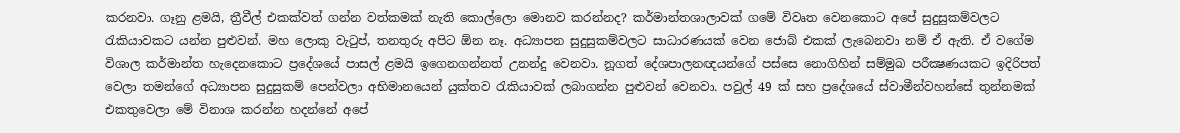කරනවා. ගෑනු ළමයි, ත්‍රීවීල් එකක්වත් ගන්න වත්කමක් නැති කොල්ලො මොනව කරන්නද? කර්මාන්තශාලාවක් ගමේ විවෘත වෙනකොට අපේ සුදුසුකම්වලට රැකියාවකට යන්න පුළුවන්. මහ ලොකු වැටුප්, තනතුරු අපිට ඕන නෑ. අධ්‍යාපන සුදුසුකම්වලට සාධාරණයක් වෙන ජොබ් එකක් ලැබෙනවා නම් ඒ ඇති. ඒ වගේම විශාල කර්මාන්ත හැදෙනකොට ප්‍රදේශයේ පාසල් ළමයි ඉගෙනගන්නත් උනන්දු වෙනවා. නූගත් දේශපාලනඥයන්ගේ පස්සෙ නොගිහින් සම්මුඛ පරීක්‍ෂණයකට ඉදිරිපත් වෙලා තමන්ගේ අධ්‍යාපන සුදුසුකම් පෙන්වලා අභිමානයෙන් යුක්තව රැකියාවක් ලබාගන්න පුළුවන් වෙනවා. පවුල් 49 ක් සහ ප්‍රදේශයේ ස්වාමීන්වහන්සේ තුන්නමක් එකතුවෙලා මේ විනාශ කරන්න හදන්නේ අපේ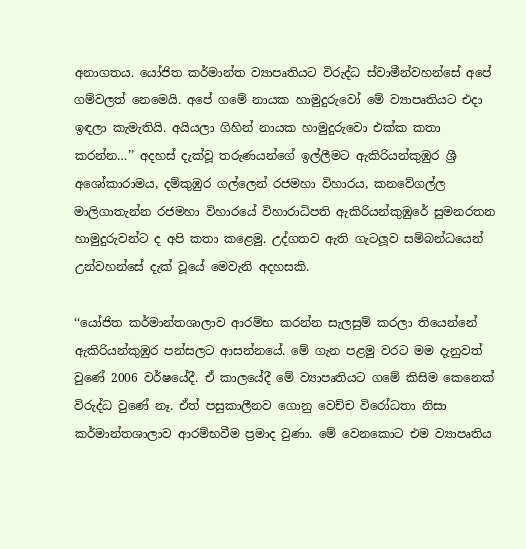අනාගතය. යෝජිත කර්මාන්ත ව්‍යාපෘතියට විරුද්ධ ස්වාමීන්වහන්සේ අපේ ගම්වලත් නෙමෙයි. අපේ ගමේ නායක හාමුදුරුවෝ මේ ව්‍යාපෘතියට එදා ඉඳලා කැමැතියි. අයියලා ගිහින් නායක හාමුදුරුවො එක්ක කතා කරන්න…’’ අදහස් දැක්වූ තරුණයන්ගේ ඉල්ලීමට ඇකිරියන්කුඹුර ශ්‍රී අශෝකාරාමය, දම්කුඹුර ගල්ලෙන් රජමහා විහාරය, කනවේගල්ල මාලිගාතැන්න රජමහා විහාරයේ විහාරාධිපති ඇකිරියන්කුඹුරේ සුමනරතන හාමුදුරුවන්ට ද අපි කතා කළෙමු. උද්ගතව ඇති ගැටලූව සම්බන්ධයෙන් උන්වහන්සේ දැක් වූයේ මෙවැනි අදහසකි.

‘‘යෝජිත කර්මාන්තශාලාව ආරම්භ කරන්න සැලසුම් කරලා තියෙන්නේ ඇකිරියන්කුඹුර පන්සලට ආසන්නයේ. මේ ගැන පළමු වරට මම දැනුවත් වුණේ 2006 වර්ෂයේදී. ඒ කාලයේදී මේ ව්‍යාපෘතියට ගමේ කිසිම කෙනෙක් විරුද්ධ වුණේ නෑ. ඒත් පසුකාලීනව ගොනු වෙච්ච විරෝධතා නිසා කර්මාන්තශාලාව ආරම්භවීම ප්‍රමාද වුණා. මේ වෙනකොට එම ව්‍යාපෘතිය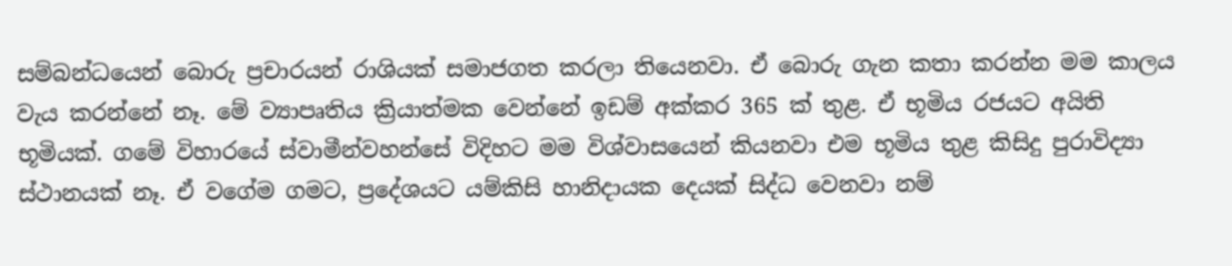සම්බන්ධයෙන් බොරු ප්‍රචාරයන් රාශියක් සමාජගත කරලා තියෙනවා. ඒ බොරු ගැන කතා කරන්න මම කාලය වැය කරන්නේ නෑ. මේ ව්‍යාපෘතිය ක්‍රියාත්මක වෙන්නේ ඉඩම් අක්කර 365 ක් තුළ. ඒ භූමිය රජයට අයිති භූමියක්. ගමේ විහාරයේ ස්වාමීන්වහන්සේ විදිහට මම විශ්වාසයෙන් කියනවා එම භූමිය තුළ කිසිදු පුරාවිද්‍යා ස්ථානයක් නෑ. ඒ වගේම ගමට, ප්‍රදේශයට යම්කිසි හානිදායක දෙයක් සිද්ධ වෙනවා නම්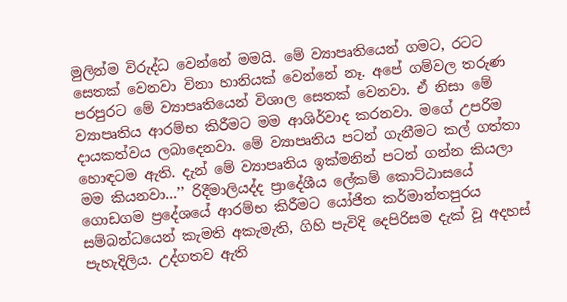මුලින්ම විරුද්ධ වෙන්නේ මමයි. මේ ව්‍යාපෘතියෙන් ගමට, රටට සෙතක් වෙනවා විනා හානියක් වෙන්නේ නෑ. අපේ ගම්වල තරුණ පරපුරට මේ ව්‍යාපෘතියෙන් විශාල සෙතක් වෙනවා. ඒ නිසා මේ ව්‍යාපෘතිය ආරම්භ කිරීමට මම ආශිර්වාද කරනවා. මගේ උපරිම දායකත්වය ලබාදෙනවා. මේ ව්‍යාපෘතිය පටන් ගැනීමට කල් ගත්තා හොඳටම ඇති. දැන් මේ ව්‍යාපෘතිය ඉක්මනින් පටන් ගන්න කියලා මම කියනවා…’’ රිදීමාලියද්ද ප්‍රාදේශීය ලේකම් කොට්ඨාසයේ ගොඩගම ප්‍රදේශයේ ආරම්භ කිරීමට යෝජිත කර්මාන්තපුරය සම්බන්ධයෙන් කැමති අකැමැති, ගිහි පැවිදි දෙපිරිසම දැක් වූ අදහස් පැහැදිලිය. උද්ගතව ඇති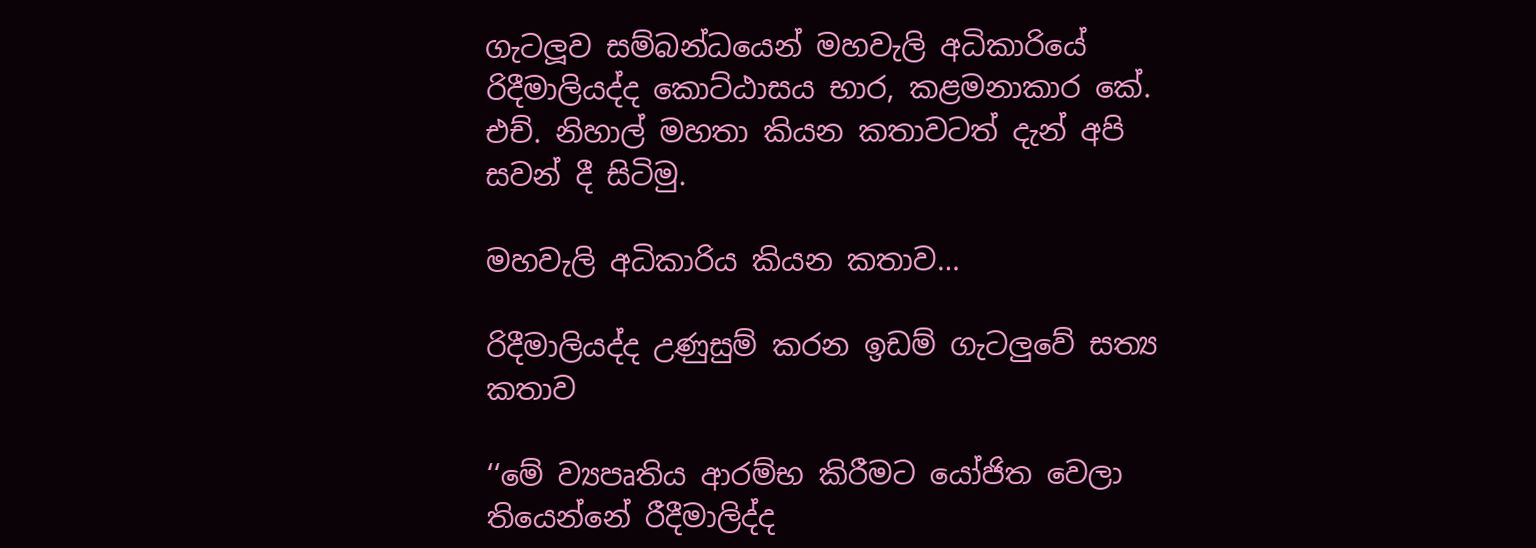ගැටලූව සම්බන්ධයෙන් මහවැලි අධිකාරියේ රිදීමාලියද්ද කොට්ඨාසය භාර, කළමනාකාර කේ. එච්. නිහාල් මහතා කියන කතාවටත් දැන් අපි සවන් දී සිටිමු.

මහවැලි අධිකාරිය කියන කතාව…

රිදීමාලියද්ද උණුසුම් කරන ඉඩම් ගැටලුවේ සත්‍ය කතාව

‘‘මේ ව්‍යපෘතිය ආරම්භ කිරීමට යෝජිත වෙලා තියෙන්නේ රීදීමාලිද්ද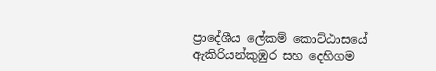ප්‍රාදේශීය ලේකම් කොට්ඨාසයේ ඇකිරියන්කුඹුර සහ දෙහිගම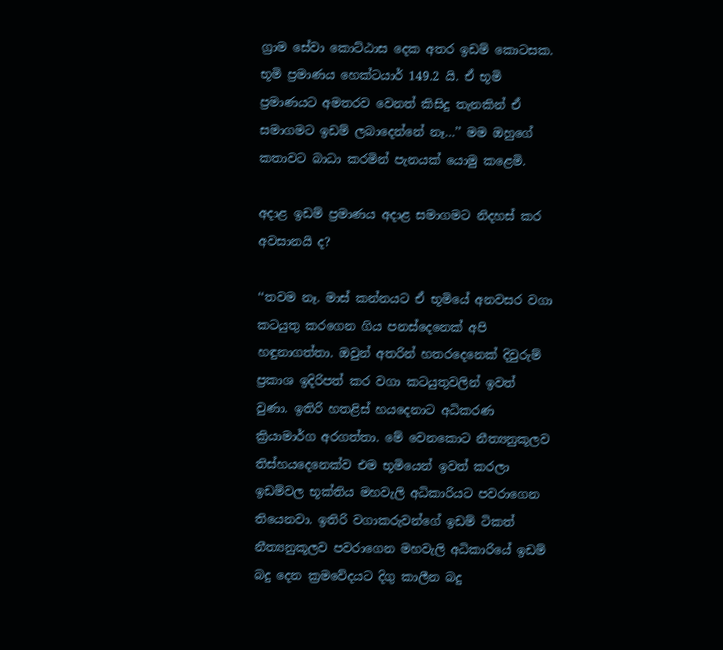ග්‍රාම සේවා කොට්ඨාස දෙක අතර ඉඩම් කොටසක. භූමි ප්‍රමාණය හෙක්ටයාර් 149.2 යි. ඒ භූමි ප්‍රමාණයට අමතරව වෙනත් කිසිදු තැනකින් ඒ සමාගමට ඉඩම් ලබාදෙන්නේ නෑ…’’ මම ඔහුගේ කතාවට බාධා කරමින් පැනයක් යොමු කළෙමි.

අදාළ ඉඩම් ප්‍රමාණය අදාළ සමාගමට නිදහස් කර අවසානයි ද?

‘‘තවම නෑ. මාස් කන්නයට ඒ භූමියේ අනවසර වගා කටයුතු කරගෙන ගිය පනස්දෙනෙක් අපි හඳුනාගත්තා. ඔවුන් අතරින් හතරදෙනෙක් දිවුරුම් ප්‍රකාශ ඉදිරිපත් කර වගා කටයුතුවලින් ඉවත් වුණා. ඉතිරි හතළිස් හයදෙනාට අධිකරණ ක්‍රියාමාර්ග අරගත්තා. මේ වෙනකොට නීත්‍යනුකූලව තිස්හයදෙනෙක්ව එම භූමියෙන් ඉවත් කරලා ඉඩම්වල භූක්තිය මහවැලි අධිකාරියට පවරාගෙන තියෙනවා. ඉතිරි වගාකරුවන්ගේ ඉඩම් ටිකත් නීත්‍යනුකූලව පවරාගෙන මහවැලි අධිකාරියේ ඉඩම් බදු දෙන ක්‍රමවේදයට දිගු කාලීන බදු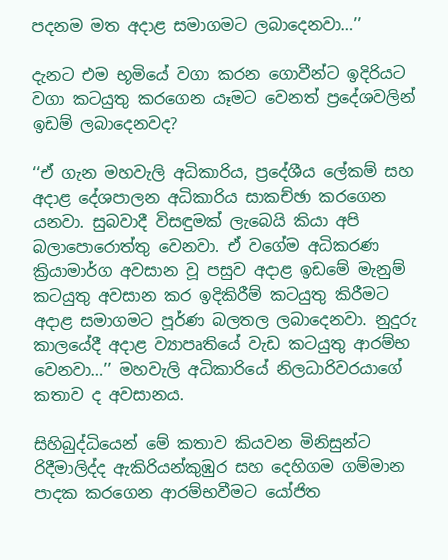පදනම මත අදාළ සමාගමට ලබාදෙනවා…’’

දැනට එම භූමියේ වගා කරන ගොවීන්ට ඉදිරියට වගා කටයුතු කරගෙන යෑමට වෙනත් ප්‍රදේශවලින් ඉඩම් ලබාදෙනවද?

‘‘ඒ ගැන මහවැලි අධිකාරිය, ප්‍රදේශීය ලේකම් සහ අදාළ දේශපාලන අධිකාරිය සාකච්ඡා කරගෙන යනවා. සුබවාදී විසඳුමක් ලැබෙයි කියා අපි බලාපොරොත්තු වෙනවා. ඒ වගේම අධිකරණ ක්‍රියාමාර්ග අවසාන වූ පසුව අදාළ ඉඩමේ මැනුම් කටයුතු අවසාන කර ඉදිකිරීම් කටයුතු කිරීමට අදාළ සමාගමට පූර්ණ බලතල ලබාදෙනවා. නුදුරු කාලයේදී අදාළ ව්‍යාපෘතියේ වැඩ කටයුතු ආරම්භ වෙනවා…’’ මහවැලි අධිකාරියේ නිලධාරිවරයාගේ කතාව ද අවසානය.

සිහිබුද්ධියෙන් මේ කතාව කියවන මිනිසුන්ට රිදීමාලිද්ද ඇකිරියන්කුඹුර සහ දෙහිගම ගම්මාන පාදක කරගෙන ආරම්භවීමට යෝජිත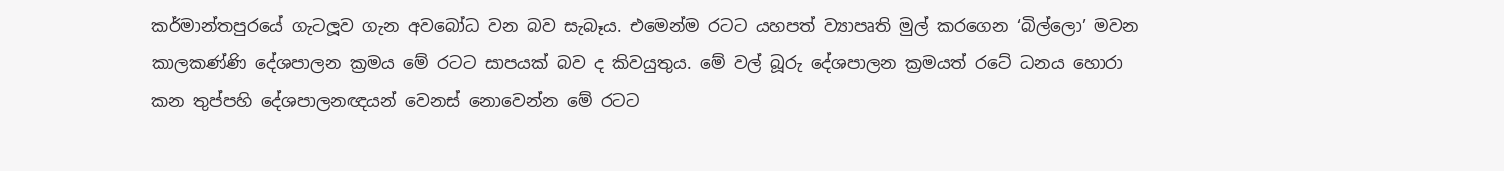කර්මාන්තපුරයේ ගැටලූව ගැන අවබෝධ වන බව සැබෑය. එමෙන්ම රටට යහපත් ව්‍යාපෘති මුල් කරගෙන ‘බිල්ලො’ මවන කාලකණ්ණි දේශපාලන ක්‍රමය මේ රටට සාපයක් බව ද කිවයුතුය. මේ වල් බූරු දේශපාලන ක්‍රමයත් රටේ ධනය හොරා කන තුප්පහි දේශපාලනඥයන් වෙනස් නොවෙන්න මේ රටට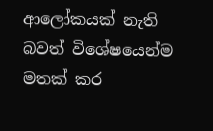ආලෝකයක් නැති බවත් විශේෂයෙන්ම මතක් කර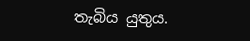තැබිය යුතුය.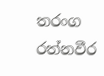තරංග රත්නවීර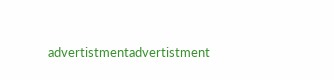advertistmentadvertistment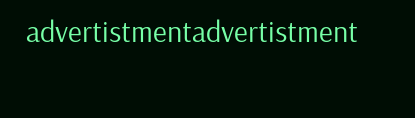advertistmentadvertistment